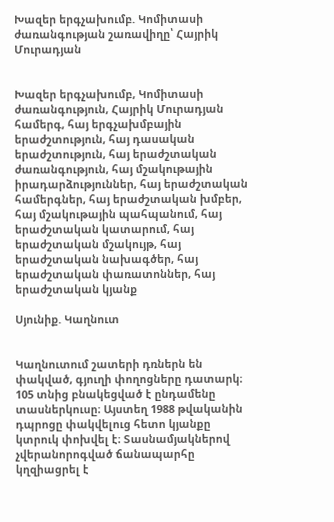Խազեր երգչախումբ. Կոմիտասի ժառանգության շառավիղը՝ Հայրիկ Մուրադյան


Խազեր երգչախումբ, Կոմիտասի ժառանգություն, Հայրիկ Մուրադյան համերգ, հայ երգչախմբային երաժշտություն, հայ դասական երաժշտություն, հայ երաժշտական ժառանգություն, հայ մշակութային իրադարձություններ, հայ երաժշտական համերգներ, հայ երաժշտական խմբեր, հայ մշակութային պահպանում, հայ երաժշտական կատարում, հայ երաժշտական մշակույթ, հայ երաժշտական նախագծեր, հայ երաժշտական փառատոններ, հայ երաժշտական կյանք

Սյունիք. Կաղնուտ


Կաղնուտում շատերի դռներն են փակված, գյուղի փողոցները դատարկ։ 105 տնից բնակեցված է ընդամենը տասներկուսը։ Այստեղ 1988 թվականին դպրոցը փակվելուց հետո կյանքը կտրուկ փոխվել է։ Տասնամյակներով չվերանորոգված ճանապարհը կղզիացրել է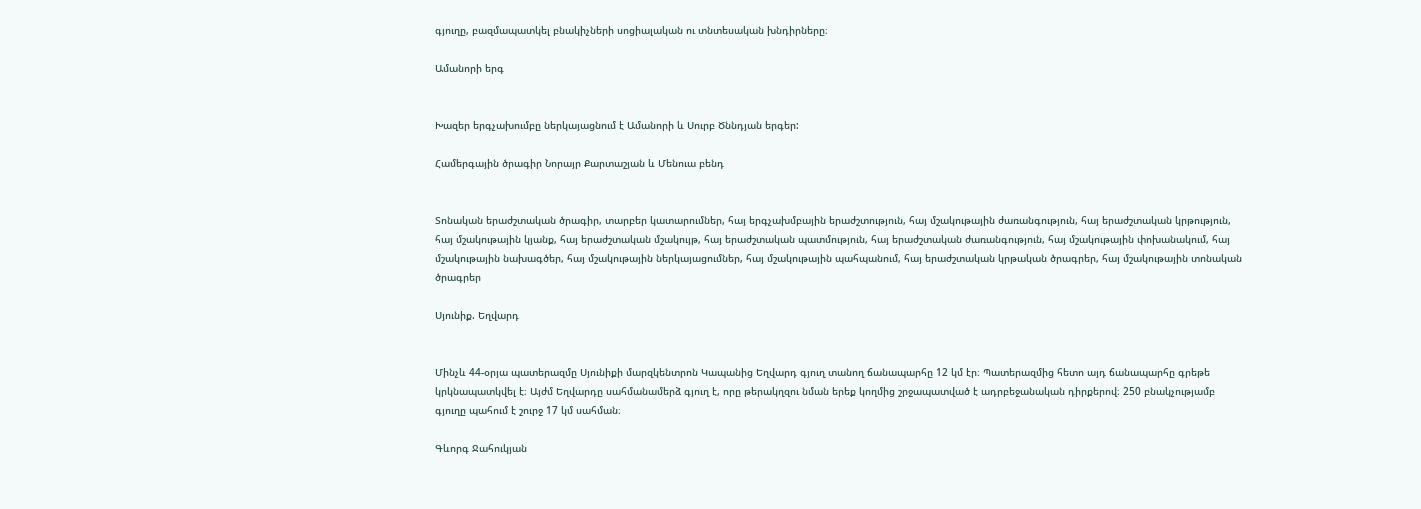գյուղը, բազմապատկել բնակիչների սոցիալական ու տնտեսական խնդիրները։

Ամանորի երգ


Խազեր երգչախումբը ներկայացնում է Ամանորի և Սուրբ Ծննդյան երգեր:

Համերգային ծրագիր Նորայր Քարտաշյան և Մենուա բենդ


Տոնական երաժշտական ծրագիր, տարբեր կատարումներ, հայ երգչախմբային երաժշտություն, հայ մշակութային ժառանգություն, հայ երաժշտական կրթություն, հայ մշակութային կյանք, հայ երաժշտական մշակույթ, հայ երաժշտական պատմություն, հայ երաժշտական ժառանգություն, հայ մշակութային փոխանակում, հայ մշակութային նախագծեր, հայ մշակութային ներկայացումներ, հայ մշակութային պահպանում, հայ երաժշտական կրթական ծրագրեր, հայ մշակութային տոնական ծրագրեր

Սյունիք. Եղվարդ


Մինչև 44-օրյա պատերազմը Սյունիքի մարզկենտրոն Կապանից Եղվարդ գյուղ տանող ճանապարհը 12 կմ էր։ Պատերազմից հետո այդ ճանապարհը գրեթե կրկնապատկվել է։ Այժմ Եղվարդը սահմանամերձ գյուղ է, որը թերակղզու նման երեք կողմից շրջապատված է ադրբեջանական դիրքերով։ 250 բնակչությամբ գյուղը պահում է շուրջ 17 կմ սահման։

Գևորգ Ջահուկյան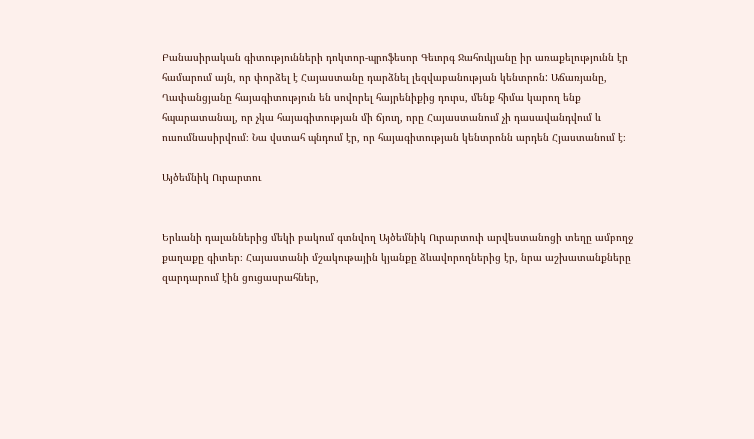Բանասիրական գիտությունների դոկտոր-պրոֆեսոր Գեւորգ Ջահուկյանը իր առաքելությունն էր համարում այն, որ փորձել է Հայաստանը դարձնել լեզվաբանության կենտրոն: Աճառյանը, Ղափանցյանը հայագիտություն են սովորել հայրենիքից դուրս, մենք հիմա կարող ենք հպարատանալ, որ չկա հայագիտության մի ճյուղ, որը Հայաստանում չի դասավանդվում և ուսումնասիրվում։ Նա վստահ պնդում էր, որ հայագիտության կենտրոնն արդեն Հյաստանում է։

Այծեմնիկ Ուրարտու


Երևանի դալաններից մեկի բակում գտնվող Այծեմնիկ Ուրարտուի արվեստանոցի տեղը ամբողջ քաղաքը գիտեր։ Հայաստանի մշակութային կյանքը ձևավորողներից էր, նրա աշխատանքները զարդարում էին ցուցասրահներ,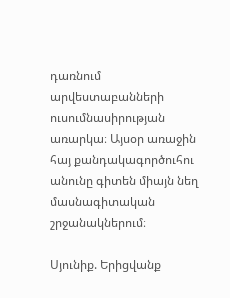դառնում արվեստաբանների ուսումնասիրության առարկա։ Այսօր առաջին հայ քանդակագործուհու անունը գիտեն միայն նեղ մասնագիտական շրջանակներում։

Սյունիք. Երիցվանք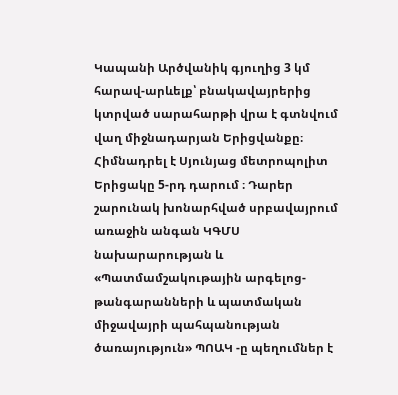Կապանի Արծվանիկ գյուղից 3 կմ հարավ-արևելք՝ բնակավայրերից կտրված սարահարթի վրա է գտնվում վաղ միջնադարյան Երիցվանքը։ Հիմնադրել է Սյունյաց մետրոպոլիտ Երիցակը 5-րդ դարում ։ Դարեր շարունակ խոնարհված սրբավայրում առաջին անգան ԿԳՄՍ նախարարության և «Պատմամշակութային արգելոց-թանգարանների և պատմական միջավայրի պահպանության ծառայություն» ՊՈԱԿ -ը պեղումներ է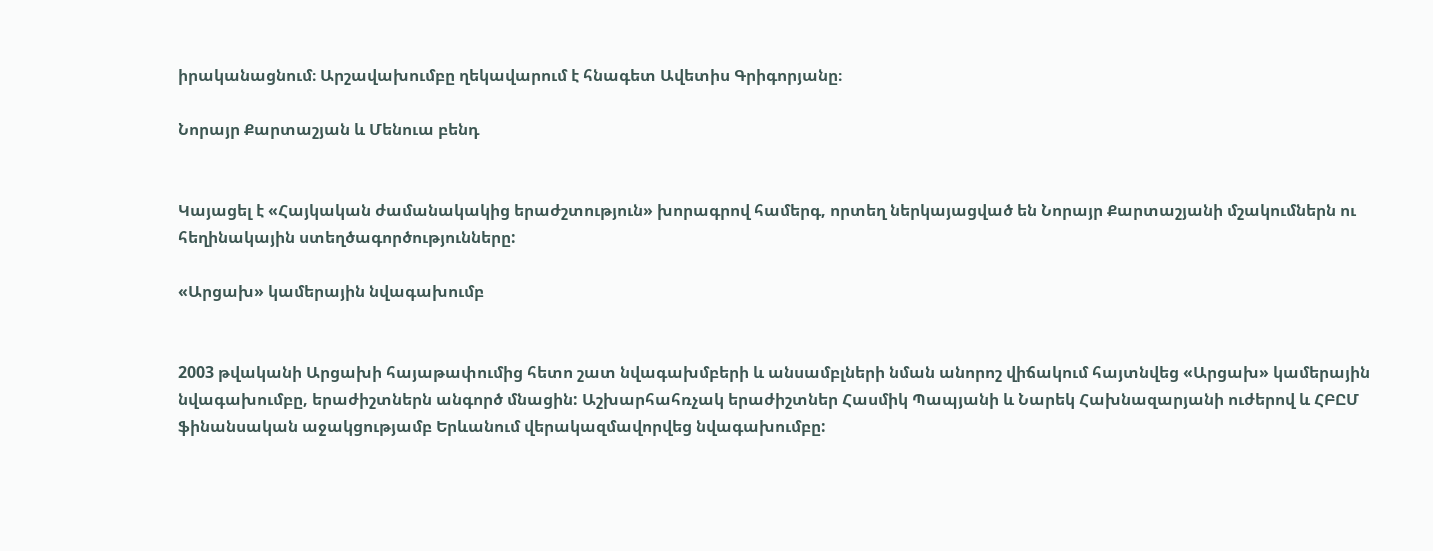իրականացնում։ Արշավախումբը ղեկավարում է հնագետ Ավետիս Գրիգորյանը։

Նորայր Քարտաշյան և Մենուա բենդ


Կայացել է «Հայկական ժամանակակից երաժշտություն» խորագրով համերգ, որտեղ ներկայացված են Նորայր Քարտաշյանի մշակումներն ու հեղինակային ստեղծագործությունները:

«Արցախ» կամերային նվագախումբ


2003 թվականի Արցախի հայաթափումից հետո շատ նվագախմբերի և անսամբլների նման անորոշ վիճակում հայտնվեց «Արցախ» կամերային նվագախումբը, երաժիշտներն անգործ մնացին: Աշխարհահռչակ երաժիշտներ Հասմիկ Պապյանի և Նարեկ Հախնազարյանի ուժերով և ՀԲԸՄ ֆինանսական աջակցությամբ Երևանում վերակազմավորվեց նվագախումբը: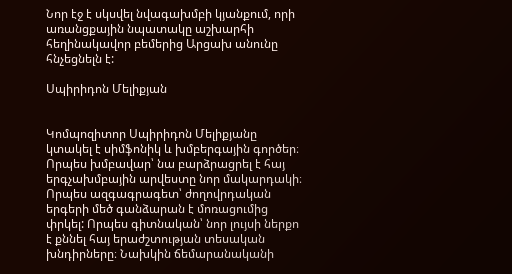Նոր էջ է սկսվել նվագախմբի կյանքում, որի առանցքային նպատակը աշխարհի հեղինակավոր բեմերից Արցախ անունը հնչեցնելն է:

Սպիրիդոն Մելիքյան


Կոմպոզիտոր Սպիրիդոն Մելիքյանը կտակել է սիմֆոնիկ և խմբերգային գործեր։ Որպես խմբավար՝ նա բարձրացրել է հայ երգչախմբային արվեստը նոր մակարդակի։ Որպես ազգագրագետ՝ ժողովրդական երգերի մեծ գանձարան է մոռացումից փրկել: Որպես գիտնական՝ նոր լույսի ներքո է քննել հայ երաժշտության տեսական խնդիրները։ Նախկին ճեմարանականի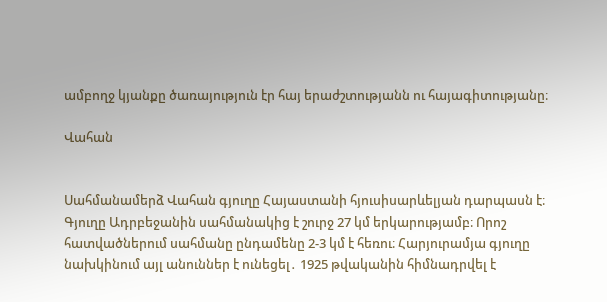ամբողջ կյանքը ծառայություն էր հայ երաժշտությանն ու հայագիտությանը։

Վահան


Սահմանամերձ Վահան գյուղը Հայաստանի հյուսիսարևելյան դարպասն է։ Գյուղը Ադրբեջանին սահմանակից է շուրջ 27 կմ երկարությամբ։ Որոշ հատվածներում սահմանը ընդամենը 2-3 կմ է հեռու։ Հարյուրամյա գյուղը նախկինում այլ անուններ է ունեցել․ 1925 թվականին հիմնադրվել է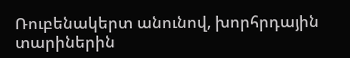Ռուբենակերտ անունով, խորհրդային տարիներին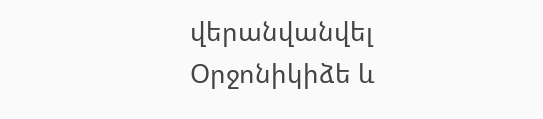վերանվանվել Օրջոնիկիձե և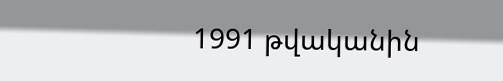1991 թվականին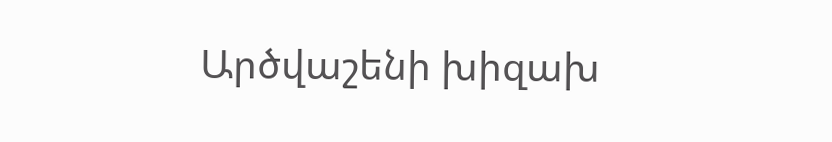Արծվաշենի խիզախ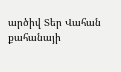արծիվ Տեր Վահան քահանայի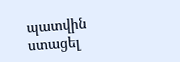պատվին ստացել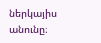ներկայիս անունը։